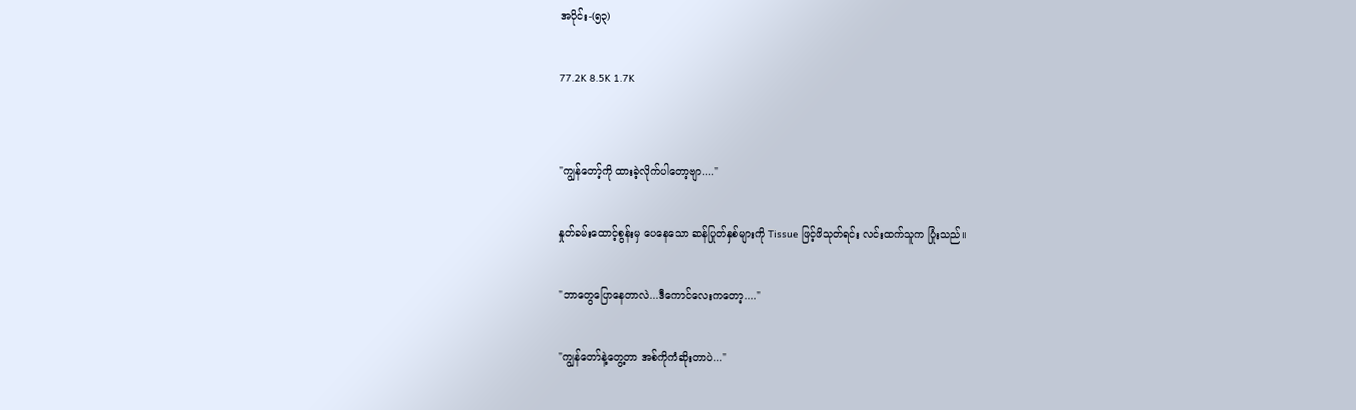အပိုင်း-(၅၃)

77.2K 8.5K 1.7K


"ကျွန်တော့်ကို ထားခဲ့လိုက်ပါတော့ဗျာ...."

နှုတ်ခမ်းထောင့်စွန်းမှ ပေနေသော ဆန်ပြုတ်နှစ်များကို Tissue ဖြင့်ဖိသုတ်ရင်း လင်းထက်သူက ပြုံးသည်။

"ဘာတွေပြောနေတာလဲ...ဒီကောင်လေးကတော့...."

"ကျွန်တော်နဲ့တွေ့တာ အစ်ကိုကံဆိုးတာပဲ..."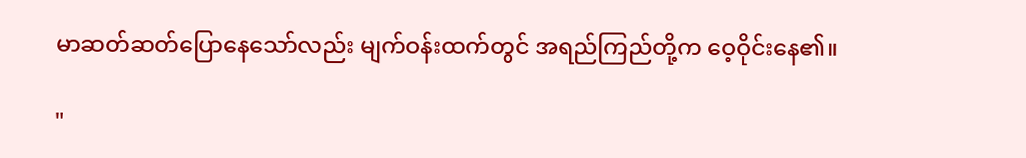မာဆတ်ဆတ်ပြောနေသော်လည်း မျက်ဝန်းထက်တွင် အရည်ကြည်တို့က ဝေ့ဝိုင်းနေ၏။

"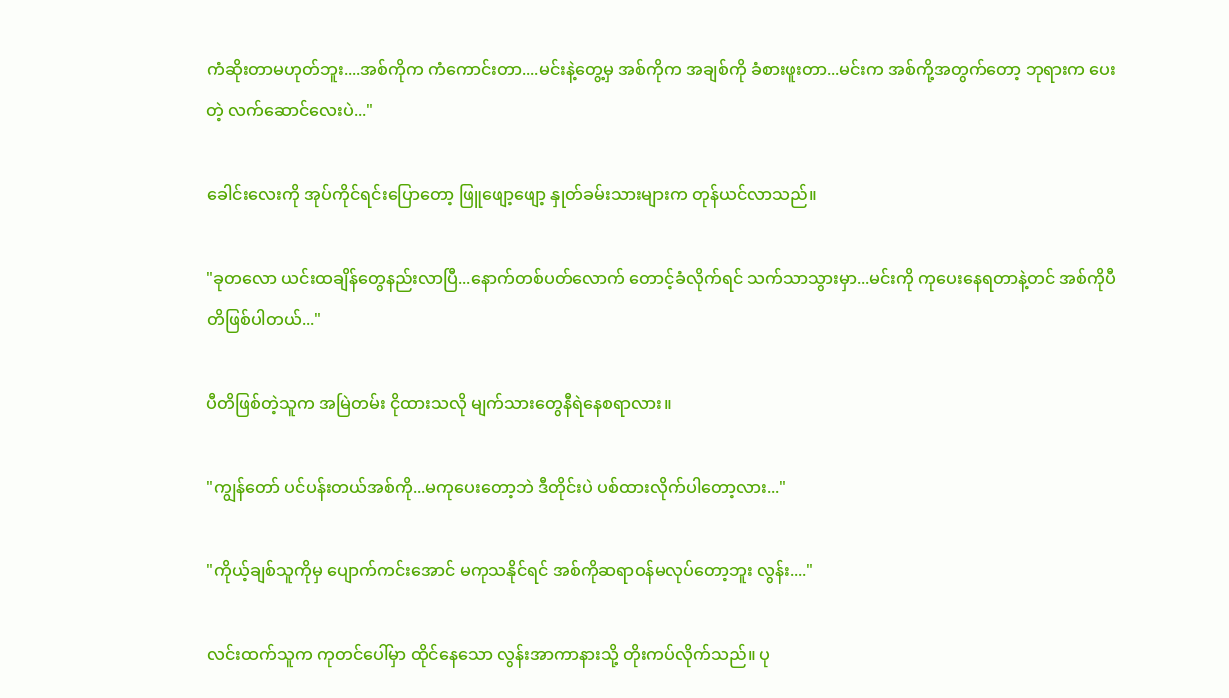ကံဆိုးတာမဟုတ်ဘူး....အစ်ကိုက ကံကောင်းတာ....မင်းနဲ့တွေ့မှ အစ်ကိုက အချစ်ကို ခံစားဖူးတာ...မင်းက အစ်ကို့အတွက်တော့ ဘုရားက ပေးတဲ့ လက်ဆောင်လေးပဲ..."

ခေါင်းလေးကို အုပ်ကိုင်ရင်းပြောတော့ ဖြူဖျော့ဖျော့ နှုတ်ခမ်းသားများက တုန်ယင်လာသည်။

"ခုတလော ယင်းထချိန်တွေနည်းလာပြီ...နောက်တစ်ပတ်လောက် တောင့်ခံလိုက်ရင် သက်သာသွားမှာ...မင်းကို ကုပေးနေရတာနဲ့တင် အစ်ကိုပီတိဖြစ်ပါတယ်..."

ပီတိဖြစ်တဲ့သူက အမြဲတမ်း ငိုထားသလို မျက်သားတွေနီရဲနေစရာလား။

"ကျွန်တော် ပင်ပန်းတယ်အစ်ကို...မကုပေးတော့ဘဲ ဒီတိုင်းပဲ ပစ်ထားလိုက်ပါတော့လား..."

"ကိုယ့်ချစ်သူကိုမှ ပျောက်ကင်းအောင် မကုသနိုင်ရင် အစ်ကိုဆရာဝန်မလုပ်တော့ဘူး လွန်း...."

လင်းထက်သူက ကုတင်ပေါ်မှာ ထိုင်နေသော လွန်းအာကာနားသို့ တိုးကပ်လိုက်သည်။ ပု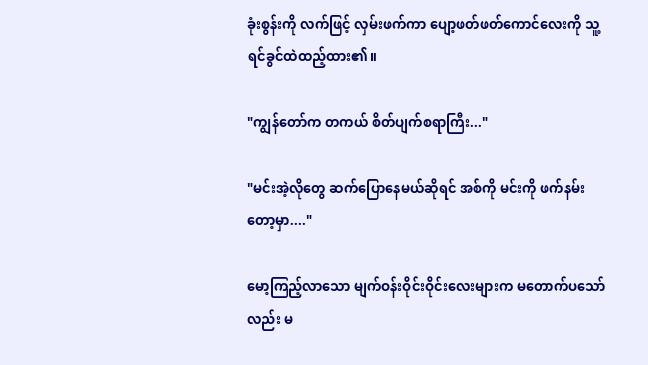ခုံးစွန်းကို လက်ဖြင့် လှမ်းဖက်ကာ ပျော့ဖတ်ဖတ်ကောင်လေးကို သူ့ရင်ခွင်ထဲထည့်ထား၏။

"ကျွန်တော်က တကယ် စိတ်ပျက်စရာကြီး..."

"မင်းအဲ့လိုတွေ ဆက်ပြောနေမယ်ဆိုရင် အစ်ကို မင်းကို ဖက်နမ်းတော့မှာ...."

မော့ကြည့်လာသော မျက်ဝန်းဝိုင်းဝိုင်းလေးများက မတောက်ပသော်လည်း မ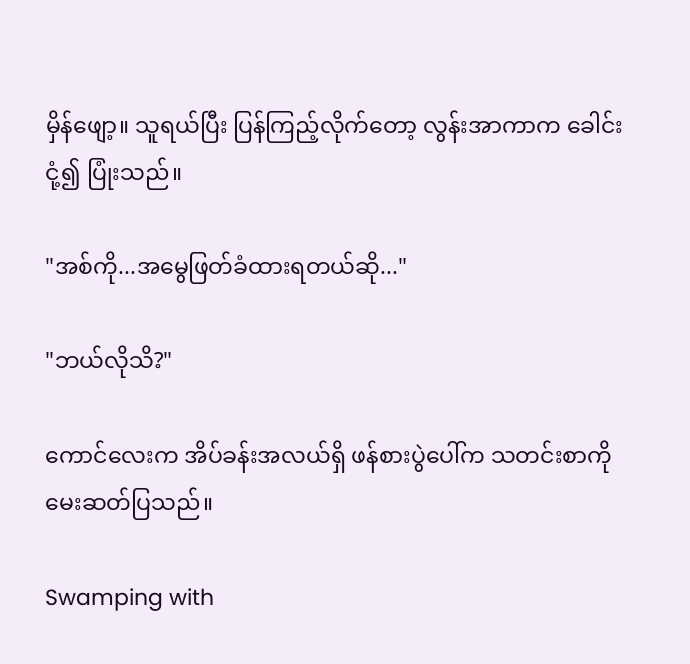မှိန်ဖျော့။ သူရယ်ပြီး ပြန်ကြည့်လိုက်တော့ လွန်းအာကာက ခေါင်းငုံ့၍ ပြုံးသည်။

"အစ်ကို...အမွေဖြတ်ခံထားရတယ်ဆို..."

"ဘယ်လိုသိ?"

ကောင်လေးက အိပ်ခန်းအလယ်ရှိ ဖန်စားပွဲပေါ်က သတင်းစာကို မေးဆတ်ပြသည်။

Swamping with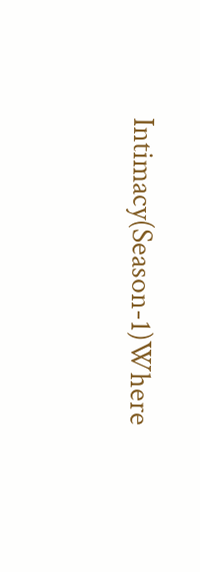Intimacy(Season-1)Where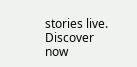stories live. Discover now